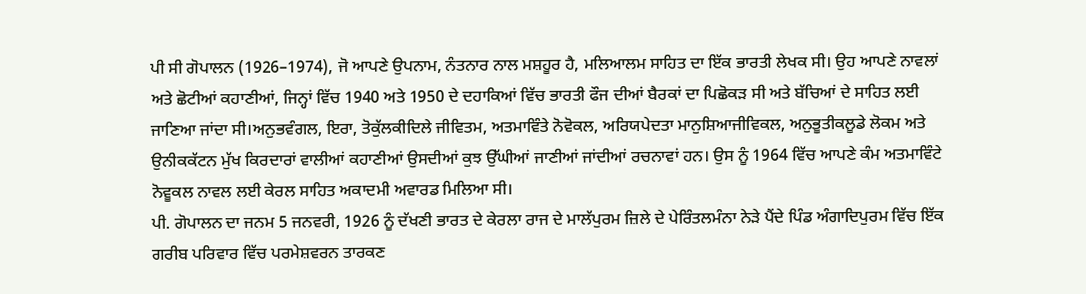ਪੀ ਸੀ ਗੋਪਾਲਨ (1926–1974), ਜੋ ਆਪਣੇ ਉਪਨਾਮ, ਨੰਤਨਾਰ ਨਾਲ ਮਸ਼ਹੂਰ ਹੈ, ਮਲਿਆਲਮ ਸਾਹਿਤ ਦਾ ਇੱਕ ਭਾਰਤੀ ਲੇਖਕ ਸੀ। ਉਹ ਆਪਣੇ ਨਾਵਲਾਂ ਅਤੇ ਛੋਟੀਆਂ ਕਹਾਣੀਆਂ, ਜਿਨ੍ਹਾਂ ਵਿੱਚ 1940 ਅਤੇ 1950 ਦੇ ਦਹਾਕਿਆਂ ਵਿੱਚ ਭਾਰਤੀ ਫੌਜ ਦੀਆਂ ਬੈਰਕਾਂ ਦਾ ਪਿਛੋਕੜ ਸੀ ਅਤੇ ਬੱਚਿਆਂ ਦੇ ਸਾਹਿਤ ਲਈ ਜਾਣਿਆ ਜਾਂਦਾ ਸੀ।ਅਨੁਭਵੰਗਲ, ਇਰਾ, ਤੋਕੁੱਲਕੀਦਿਲੇ ਜੀਵਿਤਮ, ਅਤਮਾਵਿੰਤੇ ਨੋਵੋਕਲ, ਅਰਿਯਪੇਦਤਾ ਮਾਨੁਸ਼ਿਆਜੀਵਿਕਲ, ਅਨੁਭੂਤੀਕਲੂਡੇ ਲੋਕਮ ਅਤੇ ਉਨੀਕਕੱਟਨ ਮੁੱਖ ਕਿਰਦਾਰਾਂ ਵਾਲੀਆਂ ਕਹਾਣੀਆਂ ਉਸਦੀਆਂ ਕੁਝ ਉੱਘੀਆਂ ਜਾਣੀਆਂ ਜਾਂਦੀਆਂ ਰਚਨਾਵਾਂ ਹਨ। ਉਸ ਨੂੰ 1964 ਵਿੱਚ ਆਪਣੇ ਕੰਮ ਅਤਮਾਵਿੰਟੇ ਨੋਵੂਕਲ ਨਾਵਲ ਲਈ ਕੇਰਲ ਸਾਹਿਤ ਅਕਾਦਮੀ ਅਵਾਰਡ ਮਿਲਿਆ ਸੀ।
ਪੀ. ਗੋਪਾਲਨ ਦਾ ਜਨਮ 5 ਜਨਵਰੀ, 1926 ਨੂੰ ਦੱਖਣੀ ਭਾਰਤ ਦੇ ਕੇਰਲਾ ਰਾਜ ਦੇ ਮਾਲੱਪੁਰਮ ਜ਼ਿਲੇ ਦੇ ਪੇਰਿੰਤਲਮੰਨਾ ਨੇੜੇ ਪੈਂਦੇ ਪਿੰਡ ਅੰਗਾਦਿਪੁਰਮ ਵਿੱਚ ਇੱਕ ਗਰੀਬ ਪਰਿਵਾਰ ਵਿੱਚ ਪਰਮੇਸ਼ਵਰਨ ਤਾਰਕਣ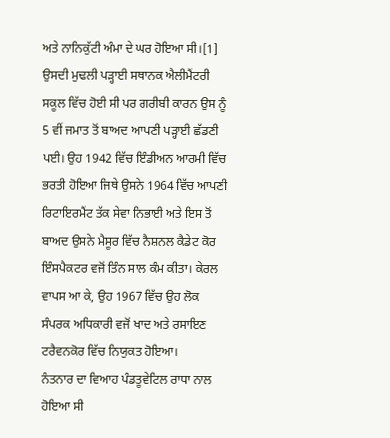ਅਤੇ ਨਾਨਿਕੁੱਟੀ ਅੰਮਾ ਦੇ ਘਰ ਹੋਇਆ ਸੀ।[1] ਉਸਦੀ ਮੁਢਲੀ ਪੜ੍ਹਾਈ ਸਥਾਨਕ ਐਲੀਮੈਂਟਰੀ ਸਕੂਲ ਵਿੱਚ ਹੋਈ ਸੀ ਪਰ ਗਰੀਬੀ ਕਾਰਨ ਉਸ ਨੂੰ 5 ਵੀਂ ਜਮਾਤ ਤੋਂ ਬਾਅਦ ਆਪਣੀ ਪੜ੍ਹਾਈ ਛੱਡਣੀ ਪਈ। ਉਹ 1942 ਵਿੱਚ ਇੰਡੀਅਨ ਆਰਮੀ ਵਿੱਚ ਭਰਤੀ ਹੋਇਆ ਜਿਥੇ ਉਸਨੇ 1964 ਵਿੱਚ ਆਪਣੀ ਰਿਟਾਇਰਮੈਂਟ ਤੱਕ ਸੇਵਾ ਨਿਭਾਈ ਅਤੇ ਇਸ ਤੋਂ ਬਾਅਦ ਉਸਨੇ ਮੈਸੂਰ ਵਿੱਚ ਨੈਸ਼ਨਲ ਕੈਡੇਟ ਕੋਰ ਇੰਸਪੈਕਟਰ ਵਜੋਂ ਤਿੰਨ ਸਾਲ ਕੰਮ ਕੀਤਾ। ਕੇਰਲ ਵਾਪਸ ਆ ਕੇ, ਉਹ 1967 ਵਿੱਚ ਉਹ ਲੋਕ ਸੰਪਰਕ ਅਧਿਕਾਰੀ ਵਜੋਂ ਖਾਦ ਅਤੇ ਰਸਾਇਣ ਟਰੈਵਨਕੋਰ ਵਿੱਚ ਨਿਯੁਕਤ ਹੋਇਆ।
ਨੰਤਨਾਰ ਦਾ ਵਿਆਹ ਪੰਡਤੂਵੇਟਿਲ ਰਾਧਾ ਨਾਲ ਹੋਇਆ ਸੀ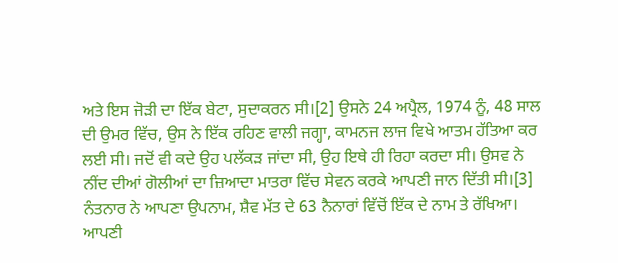ਅਤੇ ਇਸ ਜੋੜੀ ਦਾ ਇੱਕ ਬੇਟਾ, ਸੁਦਾਕਰਨ ਸੀ।[2] ਉਸਨੇ 24 ਅਪ੍ਰੈਲ, 1974 ਨੂੰ, 48 ਸਾਲ ਦੀ ਉਮਰ ਵਿੱਚ, ਉਸ ਨੇ ਇੱਕ ਰਹਿਣ ਵਾਲੀ ਜਗ੍ਹਾ, ਕਾਮਨਜ ਲਾਜ ਵਿਖੇ ਆਤਮ ਹੱਤਿਆ ਕਰ ਲਈ ਸੀ। ਜਦੋਂ ਵੀ ਕਦੇ ਉਹ ਪਲੱਕੜ ਜਾਂਦਾ ਸੀ, ਉਹ ਇਥੇ ਹੀ ਰਿਹਾ ਕਰਦਾ ਸੀ। ਉਸਵ ਨੇ ਨੀਂਦ ਦੀਆਂ ਗੋਲੀਆਂ ਦਾ ਜ਼ਿਆਦਾ ਮਾਤਰਾ ਵਿੱਚ ਸੇਵਨ ਕਰਕੇ ਆਪਣੀ ਜਾਨ ਦਿੱਤੀ ਸੀ।[3]
ਨੰਤਨਾਰ ਨੇ ਆਪਣਾ ਉਪਨਾਮ, ਸ਼ੈਵ ਮੱਤ ਦੇ 63 ਨੈਨਾਰਾਂ ਵਿੱਚੋਂ ਇੱਕ ਦੇ ਨਾਮ ਤੇ ਰੱਖਿਆ। ਆਪਣੀ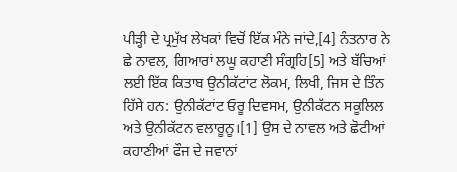ਪੀੜ੍ਹੀ ਦੇ ਪ੍ਰਮੁੱਖ ਲੇਖਕਾਂ ਵਿਚੋਂ ਇੱਕ ਮੰਨੇ ਜਾਂਦੇ,[4] ਨੰਤਨਾਰ ਨੇ ਛੇ ਨਾਵਲ, ਗਿਆਰਾਂ ਲਘੂ ਕਹਾਣੀ ਸੰਗ੍ਰਹਿ[5] ਅਤੇ ਬੱਚਿਆਂ ਲਈ ਇੱਕ ਕਿਤਾਬ ਉਨੀਕੱਟਾਂਟ ਲੋਕਮ, ਲਿਖੀ, ਜਿਸ ਦੇ ਤਿੰਨ ਹਿੱਸੇ ਹਨ: ਉਨੀਕੱਟਾਂਟ ਓਰੂ ਦਿਵਸਮ, ਉਨੀਕੱਟਨ ਸਕੂਲਿਲ ਅਤੇ ਉਨੀਕੱਟਨ ਵਲਾਰੂਨੂ।[1] ਉਸ ਦੇ ਨਾਵਲ ਅਤੇ ਛੋਟੀਆਂ ਕਹਾਣੀਆਂ ਫੌਜ ਦੇ ਜਵਾਨਾਂ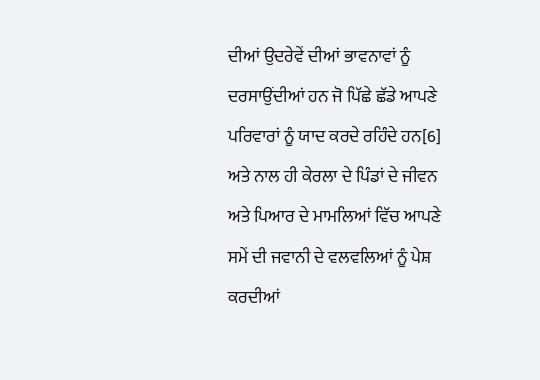ਦੀਆਂ ਉਦਰੇਵੇਂ ਦੀਆਂ ਭਾਵਨਾਵਾਂ ਨੂੰ ਦਰਸਾਉਂਦੀਆਂ ਹਨ ਜੋ ਪਿੱਛੇ ਛੱਡੇ ਆਪਣੇ ਪਰਿਵਾਰਾਂ ਨੂੰ ਯਾਦ ਕਰਦੇ ਰਹਿੰਦੇ ਹਨ[6] ਅਤੇ ਨਾਲ ਹੀ ਕੇਰਲਾ ਦੇ ਪਿੰਡਾਂ ਦੇ ਜੀਵਨ ਅਤੇ ਪਿਆਰ ਦੇ ਮਾਮਲਿਆਂ ਵਿੱਚ ਆਪਣੇ ਸਮੇਂ ਦੀ ਜਵਾਨੀ ਦੇ ਵਲਵਲਿਆਂ ਨੂੰ ਪੇਸ਼ ਕਰਦੀਆਂ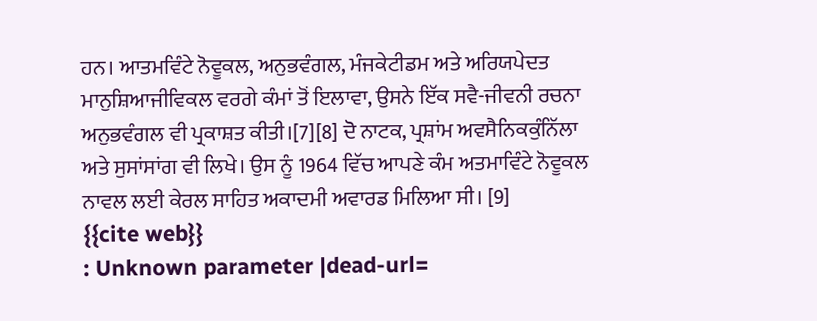ਹਨ। ਆਤਮਵਿੰਟੇ ਨੋਵੂਕਲ, ਅਨੁਭਵੰਗਲ, ਮੰਜਕੇਟੀਡਮ ਅਤੇ ਅਰਿਯਪੇਦਤ ਮਾਨੁਸ਼ਿਆਜੀਵਿਕਲ ਵਰਗੇ ਕੰਮਾਂ ਤੋਂ ਇਲਾਵਾ, ਉਸਨੇ ਇੱਕ ਸਵੈ-ਜੀਵਨੀ ਰਚਨਾ ਅਨੁਭਵੰਗਲ ਵੀ ਪ੍ਰਕਾਸ਼ਤ ਕੀਤੀ।[7][8] ਦੋ ਨਾਟਕ, ਪ੍ਰਸ਼ਾਂਮ ਅਵਸੈਨਿਕਕੁੰਨਿੱਲਾ ਅਤੇ ਸੁਸਾਂਸਾਂਗ ਵੀ ਲਿਖੇ। ਉਸ ਨੂੰ 1964 ਵਿੱਚ ਆਪਣੇ ਕੰਮ ਅਤਮਾਵਿੰਟੇ ਨੋਵੂਕਲ ਨਾਵਲ ਲਈ ਕੇਰਲ ਸਾਹਿਤ ਅਕਾਦਮੀ ਅਵਾਰਡ ਮਿਲਿਆ ਸੀ। [9]
{{cite web}}
: Unknown parameter |dead-url=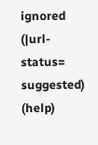ignored (|url-status=
suggested) (help)